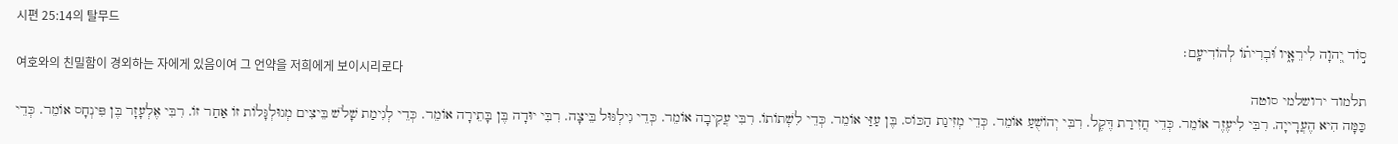시편 25:14의 탈무드
ס֣וֹד יְ֭הוָה לִירֵאָ֑יו וּ֝בְרִית֗וֹ לְהוֹדִיעָֽם׃
여호와의 친밀함이 경외하는 자에게 있음이여 그 언약을 저희에게 보이시리로다
תלמוד ירושלמי סוטה
כַּמָּה הִיא הֶעֲרָייָה. רִבִּי לִיעֶזֶר אוֹמֵר. כְּדֵי חֲזִירַת דֶּקֶל. רִבִּי יְהוֹשֻׁעַ אוֹמֵר. כְּדֵי מְזִיגַת הַכּוֹס. בֶּן עַזַּי אוֹמֵר. כְּדֵי לִשְׁתוֹתוֹ. רִבִּי עֲקִיבָה אוֹמֵר. כְּדֵי גִילְגּוּל בֵּיצָה. רִבִּי יוּדָה בֶּן בָּתֵירָה אוֹמֵר. כְּדֵי לְגִימַת שָׁלֹשׁ בֵּיצִים מְגוּלְגָּלוֹת זוֹ אַחַר זוֹ. רִבִּי אֶלְעָזָר בֶּן פִּינְחָס אוֹמֵר. כְּדֵי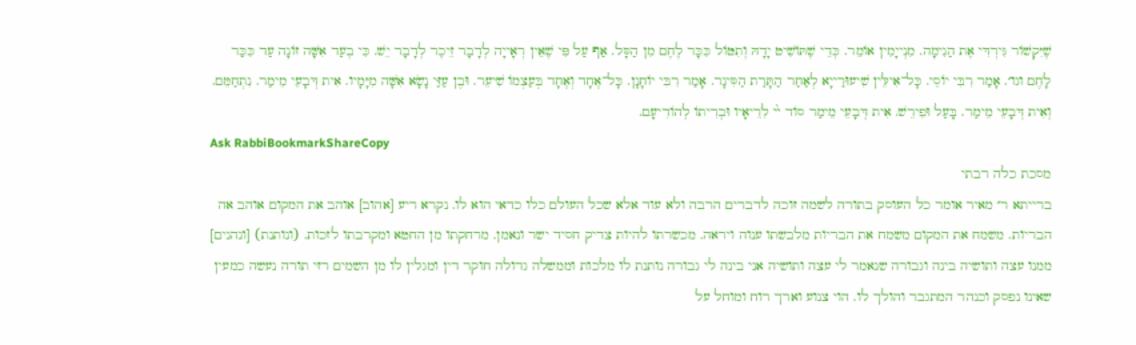שֶׁיִּקְשׁוֹר גִּירְדִּי אֶת הַנִימָה. מִנְייָמִין אוֹמֵר. כְּדֵי שֶׁתּוֹשִׁיט יָדָהּ וְתִטּוֹל כִּכָּר לֶחֶם מִן הַסָּל. אַף עַל פִּי שֶׁאֵין רְאָייָה לְדָבָר זֵיכֶר לְדָבָר יֵשׁ. כִּי בְעַד אִשָּׁה זוֹנָה עַד כִּכַּר לָחֶם וגו׳. אָמַר רִבִּי יוֹסֵי. כָּל־אִילֵּין שִׁיעוּרַייָא לְאַחַר הַתָּרַת הַסִּינָר. אָמַר רִבִּי יוֹחָנָן. כָּל־אֶחָד וְאֶחָד בְּעַצְמוֹ שִׁיעֵר. וּבֶן עַזַּי נָשָׂא אִשָּׁה מִיָּמָיו. אִית דְּבָעֵי מֵימַר. נִתְחַמֵּם. וְאִית דְּבָעֵי מֵימַר. בָּעַל וּפִירֵשׁ. אִית דְּבָעֵי מֵימַר סוֹד ײ֨ לִרֵיאָיו וּבְרִיתוֹ לְהוֹדִיעָם.
Ask RabbiBookmarkShareCopy
מסכת כלה רבתי
ברייתא ר׳ מאיר אומר כל העוסק בתורה לשמה זוכה לדברים הרבה ולא עוד אלא שכל העולם כלו כדאי הוא לו. נקרא ריע [אהוב] אוהב את המקום אוהב אה הבריות. משמח את המקום משמח את הבריות מלבשתו ענוה ויראה. מכשרתו להיות צדיק חסיד ישר ונאמן. מרחקתו מן החטא ומקרבתו לזכות. (ונותנת) [ונהנים] ממנו עצה ותושיה בינה וגבורה שנאמר לי עצה ותושיה אני בינה לי גבורה נותנת לו מלכות וממשלה גדולה חוקר דין ומגלין לו מן השמים רזי תורה נעשה כמעין שאינו נפסק וכנהר המתגבר והולך לו. הוי צנוע וארך רוח ומוחל על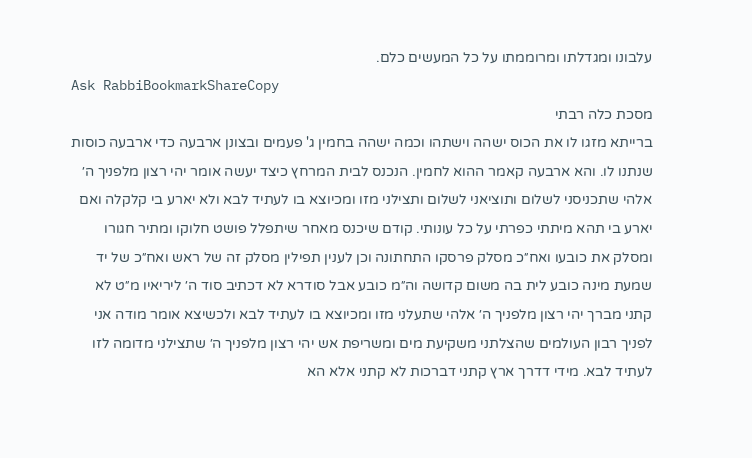עלבונו ומגדלתו ומרוממתו על כל המעשים כלם.
Ask RabbiBookmarkShareCopy
מסכת כלה רבתי
ברייתא מזגו לו את הכוס ישהה וישתהו וכמה ישהה בחמין ג' פעמים ובצונן ארבעה כדי ארבעה כוסות שנתנו לו. והא ארבעה קאמר ההוא לחמין. הנכנס לבית המרחץ כיצד יעשה אומר יהי רצון מלפניך ה׳ אלהי שתכניסני לשלום ותוציאני לשלום ותצילני מזו ומכיוצא בו לעתיד לבא ולא יארע בי קלקלה ואם יארע בי תהא מיתתי כפרתי על כל עונותי. קודם שיכנס מאחר שיתפלל פושט חלוקו ומתיר חגורו ומסלק את כובעו ואח״כ מסלק פרסקו התחתונה וכן לענין תפילין מסלק זה של ראש ואח״כ של יד שמעת מינה כובע לית בה משום קדושה וה״מ כובע אבל סודרא לא דכתיב סוד ה׳ ליריאיו מ״ט לא קתני מברך יהי רצון מלפניך ה׳ אלהי שתעלני מזו ומכיוצא בו לעתיד לבא ולכשיצא אומר מודה אני לפניך רבון העולמים שהצלתני משקיעת מים ומשריפת אש יהי רצון מלפניך ה׳ שתצילני מדומה לזו לעתיד לבא. מידי דדרך ארץ קתני דברכות לא קתני אלא הא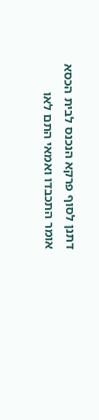דתנן לסוף פרקא הנכנס לבית הכסא אומר התכבדו ואמאי התם לאו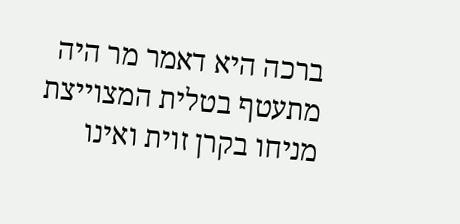ברכה היא דאמר מר היה מתעטף בטלית המצוייצת מניחו בקרן זוית ואינו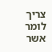צריך לומר אשר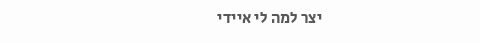יצר למה לי איידי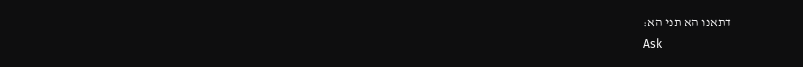דתאנו הא תני הא:
Ask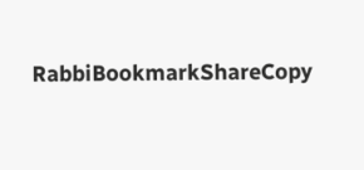RabbiBookmarkShareCopy